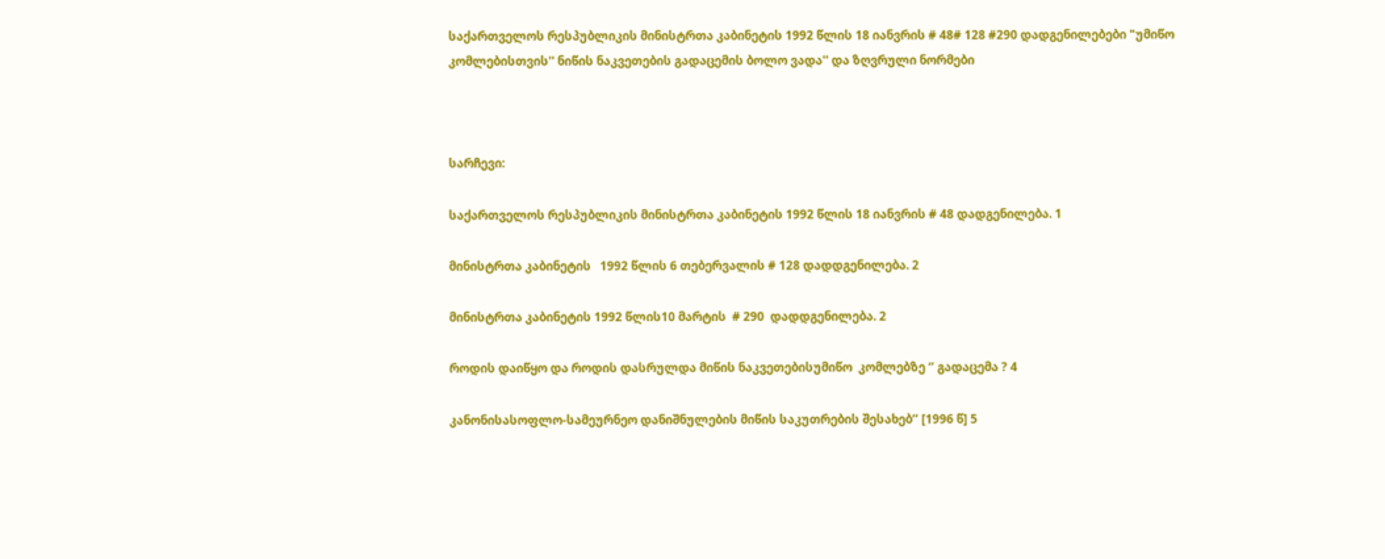საქართველოს რესპუბლიკის მინისტრთა კაბინეტის 1992 წლის 18 იანვრის # 48# 128 #290 დადგენილებები "უმიწო კომლებისთვის'' ნიწის ნაკვეთების გადაცემის ბოლო ვადა'' და ზღვრული ნორმები



სარჩევი:

საქართველოს რესპუბლიკის მინისტრთა კაბინეტის 1992 წლის 18 იანვრის # 48 დადგენილება. 1

მინისტრთა კაბინეტის   1992 წლის 6 თებერვალის # 128 დადდგენილება. 2

მინისტრთა კაბინეტის 1992 წლის10 მარტის  # 290  დადდგენილება. 2

როდის დაიწყო და როდის დასრულდა მიწის ნაკვეთებისუმიწო  კომლებზე ‘’ გადაცემა ? 4

კანონისასოფლო-სამეურნეო დანიშნულების მიწის საკუთრების შესახებ’’ [1996 წ] 5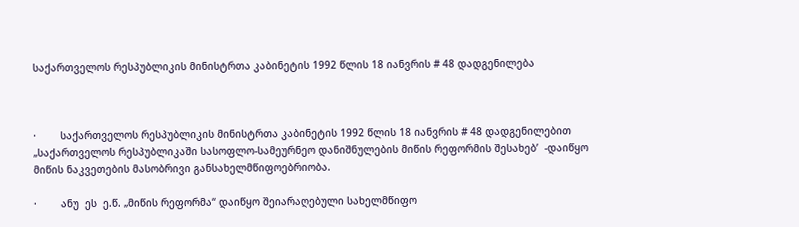საქართველოს რესპუბლიკის მინისტრთა კაბინეტის 1992 წლის 18 იანვრის # 48 დადგენილება



·        საქართველოს რესპუბლიკის მინისტრთა კაბინეტის 1992 წლის 18 იანვრის # 48 დადგენილებით „საქართველოს რესპუბლიკაში სასოფლო-სამეურნეო დანიშნულების მიწის რეფორმის შესახებ’  -დაიწყო  მიწის ნაკვეთების მასობრივი განსახელმწიფოებრიობა.

·        ანუ  ეს  ე.წ. „მიწის რეფორმა“ დაიწყო შეიარაღებული სახელმწიფო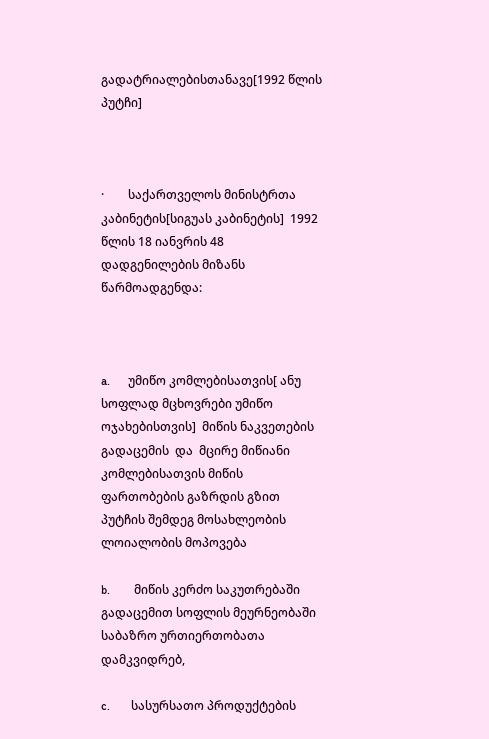გადატრიალებისთანავე[1992 წლის პუტჩი]



·        საქართველოს მინისტრთა კაბინეტის[სიგუას კაბინეტის]  1992 წლის 18 იანვრის 48 დადგენილების მიზანს წარმოადგენდა:



a.      უმიწო კომლებისათვის[ ანუ სოფლად მცხოვრები უმიწო  ოჯახებისთვის]  მიწის ნაკვეთების გადაცემის  და  მცირე მიწიანი კომლებისათვის მიწის ფართობების გაზრდის გზით    პუტჩის შემდეგ მოსახლეობის ლოიალობის მოპოვება

b.        მიწის კერძო საკუთრებაში გადაცემით სოფლის მეურნეობაში საბაზრო ურთიერთობათა დამკვიდრებ,

c.       სასურსათო პროდუქტების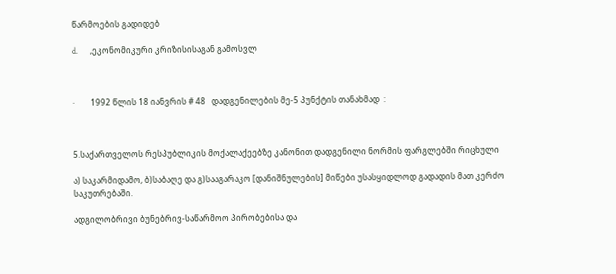წარმოების გადიდებ

d.      ,ეკონომიკური კრიზისისაგან გამოსვლ



·        1992 წლის 18 იანვრის # 48   დადგენილების მე-5 პუნქტის თანახმად  :



5.საქართველოს რესპუბლიკის მოქალაქეებზე კანონით დადგენილი ნორმის ფარგლებში რიცხული

ა) საკარმიდამო, ბ)საბაღე და გ)სააგარაკო [დანიშნულების] მიწები უსასყიდლოდ გადადის მათ კერძო საკუთრებაში.

ადგილობრივი ბუნებრივ-საწარმოო პირობებისა და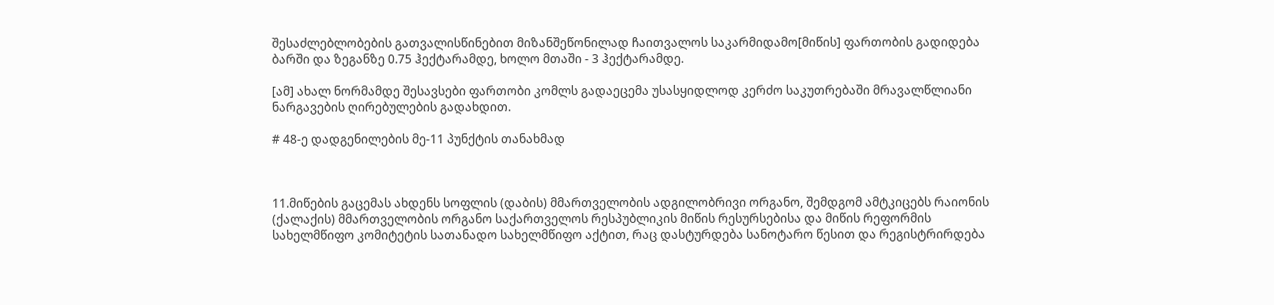შესაძლებლობების გათვალისწინებით მიზანშეწონილად ჩაითვალოს საკარმიდამო[მიწის] ფართობის გადიდება ბარში და ზეგანზე 0.75 ჰექტარამდე, ხოლო მთაში - 3 ჰექტარამდე.

[ამ] ახალ ნორმამდე შესავსები ფართობი კომლს გადაეცემა უსასყიდლოდ კერძო საკუთრებაში მრავალწლიანი ნარგავების ღირებულების გადახდით.

# 48-ე დადგენილების მე-11 პუნქტის თანახმად



11.მიწების გაცემას ახდენს სოფლის (დაბის) მმართველობის ადგილობრივი ორგანო, შემდგომ ამტკიცებს რაიონის (ქალაქის) მმართველობის ორგანო საქართველოს რესპუბლიკის მიწის რესურსებისა და მიწის რეფორმის სახელმწიფო კომიტეტის სათანადო სახელმწიფო აქტით, რაც დასტურდება სანოტარო წესით და რეგისტრირდება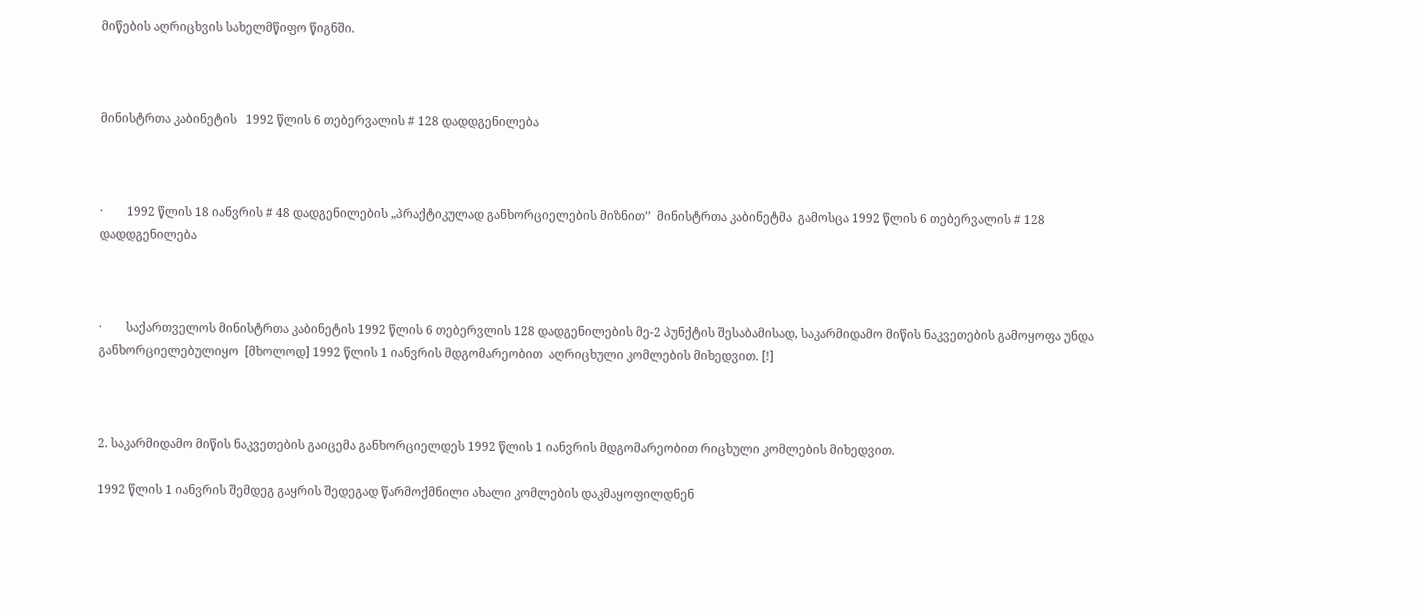მიწების აღრიცხვის სახელმწიფო წიგნში.



მინისტრთა კაბინეტის   1992 წლის 6 თებერვალის # 128 დადდგენილება



·        1992 წლის 18 იანვრის # 48 დადგენილების „პრაქტიკულად განხორციელების მიზნით’’  მინისტრთა კაბინეტმა  გამოსცა 1992 წლის 6 თებერვალის # 128 დადდგენილება



·        საქართველოს მინისტრთა კაბინეტის 1992 წლის 6 თებერვლის 128 დადგენილების მე-2 პუნქტის შესაბამისად, საკარმიდამო მიწის ნაკვეთების გამოყოფა უნდა განხორციელებულიყო  [მხოლოდ] 1992 წლის 1 იანვრის მდგომარეობით  აღრიცხული კომლების მიხედვით. [!]



2. საკარმიდამო მიწის ნაკვეთების გაიცემა განხორციელდეს 1992 წლის 1 იანვრის მდგომარეობით რიცხული კომლების მიხედვით.

1992 წლის 1 იანვრის შემდეგ გაყრის შედეგად წარმოქმნილი ახალი კომლების დაკმაყოფილდნენ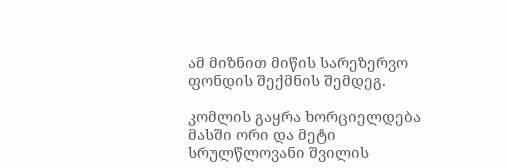ამ მიზნით მიწის სარეზერვო ფონდის შექმნის შემდეგ.

კომლის გაყრა ხორციელდება მასში ორი და მეტი სრულწლოვანი შვილის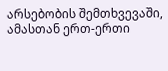არსებობის შემთხვევაში, ამასთან ერთ-ერთი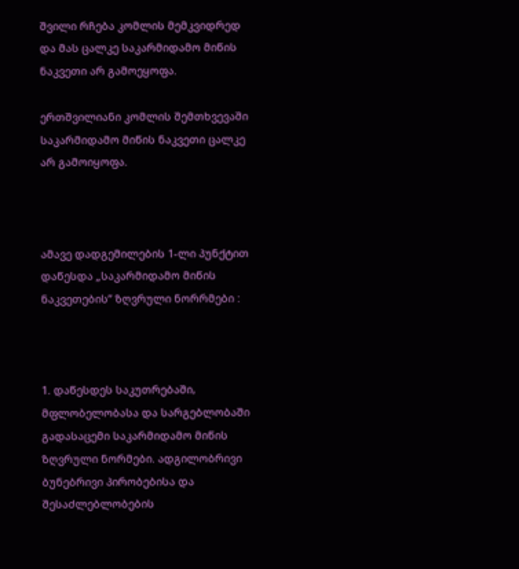შვილი რჩება კომლის მემკვიდრედ და მას ცალკე საკარმიდამო მიწის ნაკვეთი არ გამოეყოფა.

ერთშვილიანი კომლის შემთხვევაში საკარმიდამო მიწის ნაკვეთი ცალკე არ გამოიყოფა.



ამავე დადგემილების 1-ლი პუნქტით  დაწესდა „საკარმიდამო მიწის ნაკვეთების’’ ზღვრული ნორრმები :



1. დაწესდეს საკუთრებაში, მფლობელობასა და სარგებლობაში გადასაცემი საკარმიდამო მიწის ზღვრული ნორმები. ადგილობრივი ბუნებრივი პირობებისა და შესაძლებლობების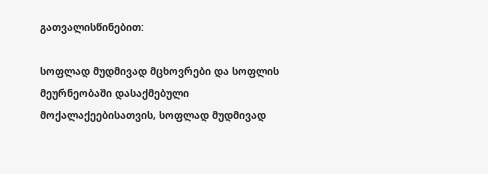გათვალისწინებით:

სოფლად მუდმივად მცხოვრები და სოფლის მეურნეობაში დასაქმებული მოქალაქეებისათვის, სოფლად მუდმივად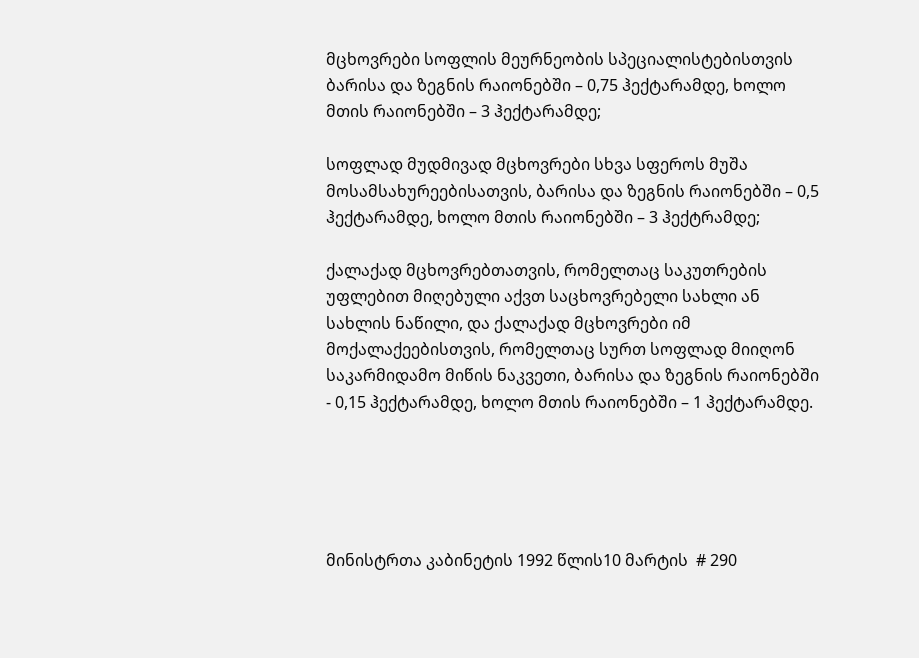მცხოვრები სოფლის მეურნეობის სპეციალისტებისთვის ბარისა და ზეგნის რაიონებში – 0,75 ჰექტარამდე, ხოლო მთის რაიონებში – 3 ჰექტარამდე;

სოფლად მუდმივად მცხოვრები სხვა სფეროს მუშა მოსამსახურეებისათვის, ბარისა და ზეგნის რაიონებში – 0,5 ჰექტარამდე, ხოლო მთის რაიონებში – 3 ჰექტრამდე;

ქალაქად მცხოვრებთათვის, რომელთაც საკუთრების უფლებით მიღებული აქვთ საცხოვრებელი სახლი ან სახლის ნაწილი, და ქალაქად მცხოვრები იმ მოქალაქეებისთვის, რომელთაც სურთ სოფლად მიიღონ საკარმიდამო მიწის ნაკვეთი, ბარისა და ზეგნის რაიონებში - 0,15 ჰექტარამდე, ხოლო მთის რაიონებში – 1 ჰექტარამდე.





მინისტრთა კაბინეტის 1992 წლის10 მარტის  # 290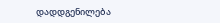დადდგენილება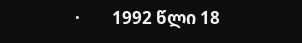·        1992 წლი 18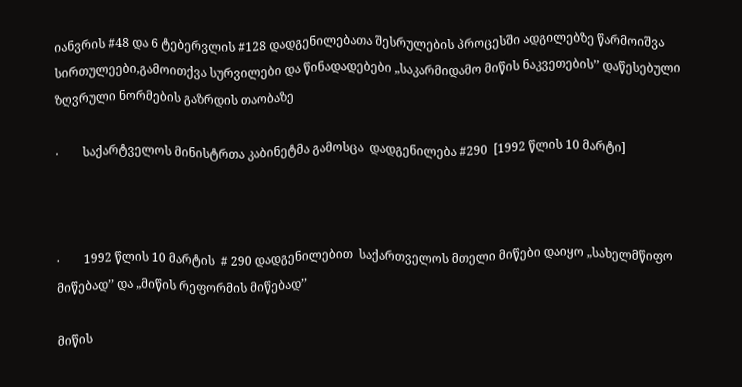იანვრის #48 და 6 ტებერვლის #128 დადგენილებათა შესრულების პროცესში ადგილებზე წარმოიშვა სირთულეები,გამოითქვა სურვილები და წინადადებები „საკარმიდამო მიწის ნაკვეთების’’ დაწესებული ზღვრული ნორმების გაზრდის თაობაზე

·        საქარტველოს მინისტრთა კაბინეტმა გამოსცა  დადგენილება #290  [1992 წლის 10 მარტი]



·        1992 წლის 10 მარტის  # 290 დადგენილებით  საქართველოს მთელი მიწები დაიყო „სახელმწიფო მიწებად’’ და „მიწის რეფორმის მიწებად’’

მიწის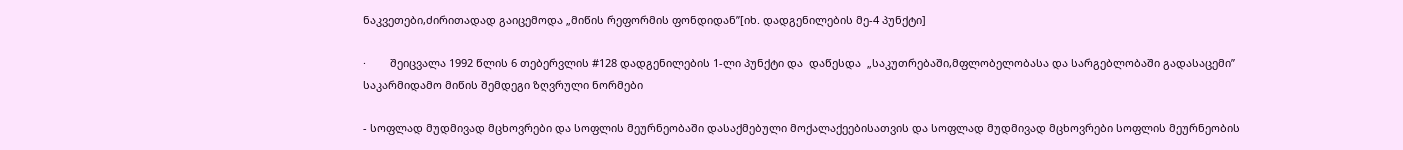ნაკვეთები,ძირითადად გაიცემოდა „მიწის რეფორმის ფონდიდან’’[იხ. დადგენილების მე-4 პუნქტი]

·        შეიცვალა 1992 წლის 6 თებერვლის #128 დადგენილების 1-ლი პუნქტი და  დაწესდა  „საკუთრებაში,მფლობელობასა და სარგებლობაში გადასაცემი’’  საკარმიდამო მიწის შემდეგი ზღვრული ნორმები

- სოფლად მუდმივად მცხოვრები და სოფლის მეურნეობაში დასაქმებული მოქალაქეებისათვის და სოფლად მუდმივად მცხოვრები სოფლის მეურნეობის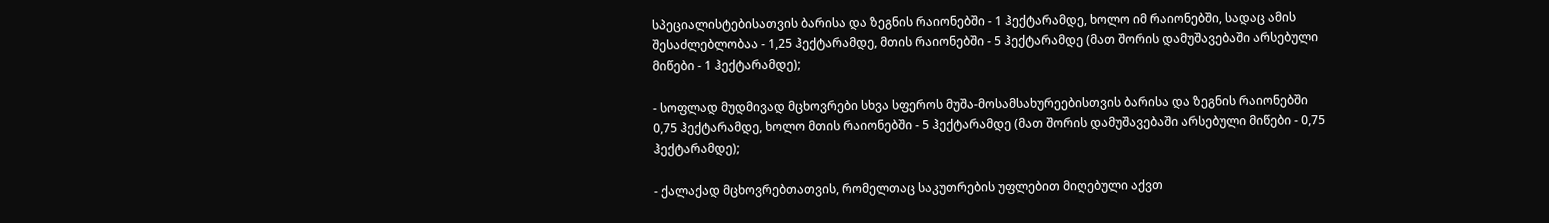სპეციალისტებისათვის ბარისა და ზეგნის რაიონებში - 1 ჰექტარამდე, ხოლო იმ რაიონებში, სადაც ამის შესაძლებლობაა - 1,25 ჰექტარამდე, მთის რაიონებში - 5 ჰექტარამდე (მათ შორის დამუშავებაში არსებული მიწები - 1 ჰექტარამდე);

- სოფლად მუდმივად მცხოვრები სხვა სფეროს მუშა-მოსამსახურეებისთვის ბარისა და ზეგნის რაიონებში 0,75 ჰექტარამდე, ხოლო მთის რაიონებში - 5 ჰექტარამდე (მათ შორის დამუშავებაში არსებული მიწები - 0,75 ჰექტარამდე);

- ქალაქად მცხოვრებთათვის, რომელთაც საკუთრების უფლებით მიღებული აქვთ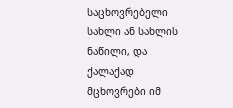საცხოვრებელი სახლი ან სახლის ნაწილი, და ქალაქად მცხოვრები იმ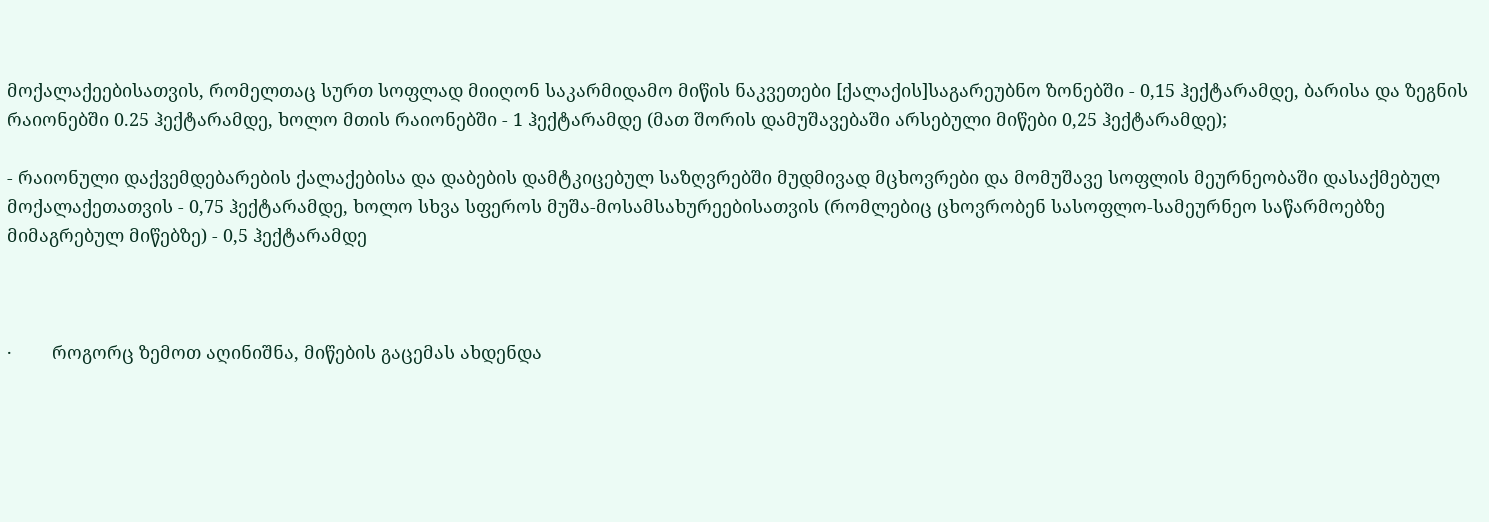მოქალაქეებისათვის, რომელთაც სურთ სოფლად მიიღონ საკარმიდამო მიწის ნაკვეთები [ქალაქის]საგარეუბნო ზონებში - 0,15 ჰექტარამდე, ბარისა და ზეგნის რაიონებში 0.25 ჰექტარამდე, ხოლო მთის რაიონებში - 1 ჰექტარამდე (მათ შორის დამუშავებაში არსებული მიწები 0,25 ჰექტარამდე);

- რაიონული დაქვემდებარების ქალაქებისა და დაბების დამტკიცებულ საზღვრებში მუდმივად მცხოვრები და მომუშავე სოფლის მეურნეობაში დასაქმებულ მოქალაქეთათვის - 0,75 ჰექტარამდე, ხოლო სხვა სფეროს მუშა-მოსამსახურეებისათვის (რომლებიც ცხოვრობენ სასოფლო-სამეურნეო საწარმოებზე მიმაგრებულ მიწებზე) - 0,5 ჰექტარამდე



·        როგორც ზემოთ აღინიშნა, მიწების გაცემას ახდენდა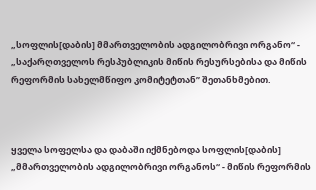„სოფლის[დაბის] მმართველობის ადგილობრივი ორგანო“ - „საქარღთველოს რესპუბლიკის მიწის რესურსებისა და მიწის რეფორმის სახელმწიფო კომიტეტთან’’ შეთანხმებით.



ყველა სოფელსა და დაბაში იქმნებოდა სოფლის[დაბის] „მმართველობის ადგილობრივი ორგანოს“ - მიწის რეფორმის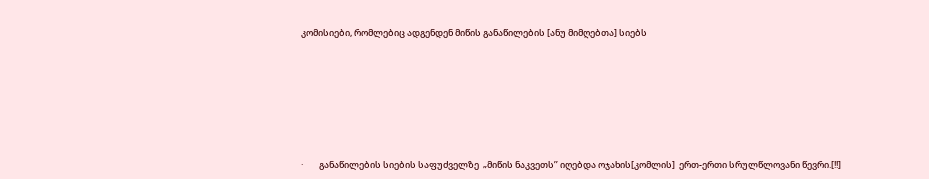კომისიები, რომლებიც ადგენდენ მიწის განაწილების [ანუ მიმღებთა] სიებს







·        განაწილების სიების საფუძველზე  „მიწის ნაკვეთს’’ იღებდა ოჯახის[კომლის]  ერთ-ერთი სრულწლოვანი წევრი.[!!]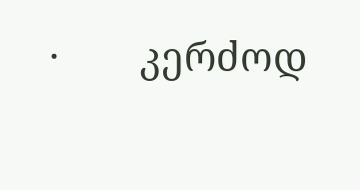·        კერძოდ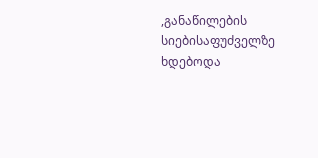,განაწილების სიებისაფუძველზე ხდებოდა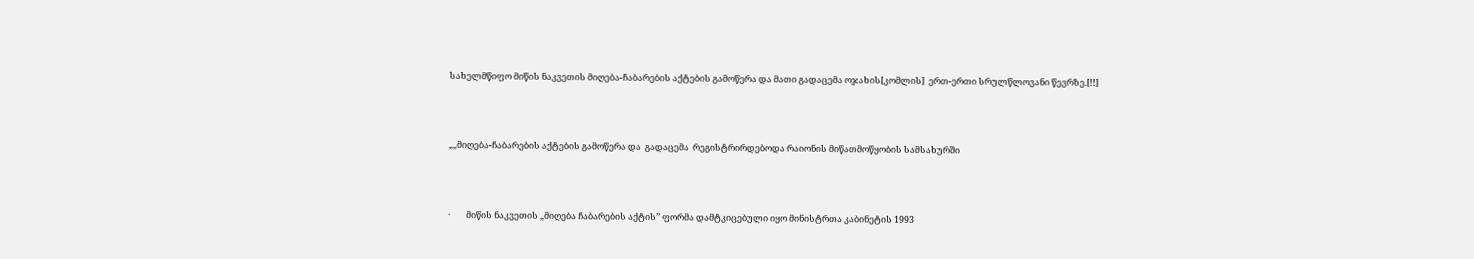სახელმწიფო მიწის ნაკვეთის მიღება-ჩაბარების აქტების გამოწერა და მათი გადაცემა ოჯახის[კომლის]  ერთ-ერთი სრულწლოვანი წევრზე.[!!]



„„მიღება-ჩაბარების აქტების გამოწერა და  გადაცემა  რეგისტრირდებოდა რაიონის მიწათმოწყობის სამსახურში



·        მიწის ნაკვეთის „მიღება ჩაბარების აქტის’’ ფორმა დამტკიცებული იყო მინისტრთა კაბინეტის 1993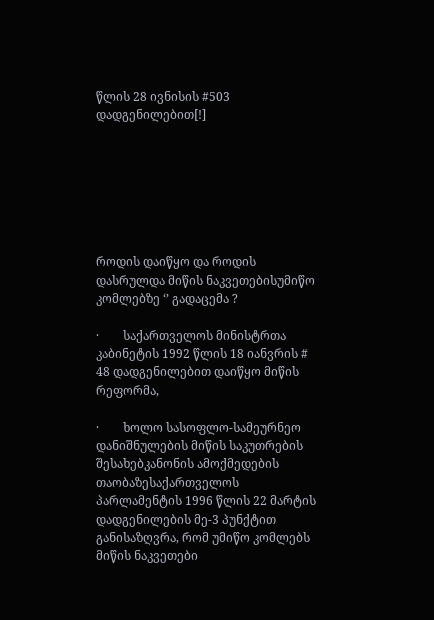წლის 28 ივნისის #503 დადგენილებით[!]







როდის დაიწყო და როდის დასრულდა მიწის ნაკვეთებისუმიწო  კომლებზე ‘’ გადაცემა ?

·        საქართველოს მინისტრთა კაბინეტის 1992 წლის 18 იანვრის # 48 დადგენილებით დაიწყო მიწის რეფორმა,

·        ხოლო სასოფლო-სამეურნეო დანიშნულების მიწის საკუთრების შესახებკანონის ამოქმედების თაობაზესაქართველოს პარლამენტის 1996 წლის 22 მარტის დადგენილების მე-3 პუნქტით განისაზღვრა, რომ უმიწო კომლებს მიწის ნაკვეთები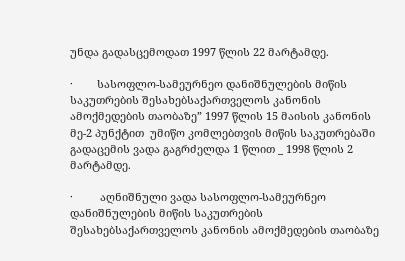უნდა გადასცემოდათ 1997 წლის 22 მარტამდე.

·        სასოფლო-სამეურნეო დანიშნულების მიწის საკუთრების შესახებსაქართველოს კანონის ამოქმედების თაობაზე” 1997 წლის 15 მაისის კანონის მე-2 პუნქტით  უმიწო კომლებთვის მიწის საკუთრებაში გადაცემის ვადა გაგრძელდა 1 წლით _ 1998 წლის 2 მარტამდე.

·         აღნიშნული ვადა სასოფლო-სამეურნეო დანიშნულების მიწის საკუთრების შესახებსაქართველოს კანონის ამოქმედების თაობაზე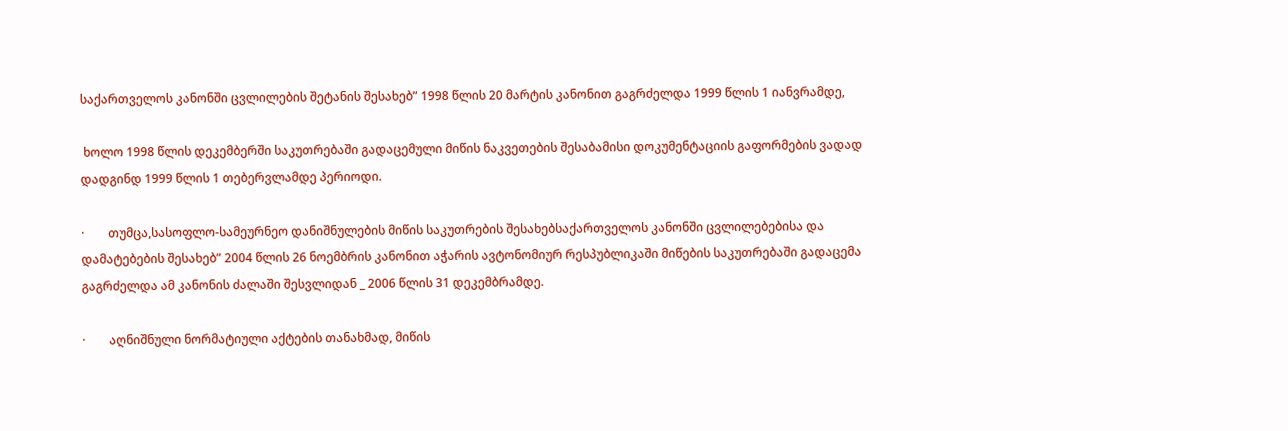საქართველოს კანონში ცვლილების შეტანის შესახებ” 1998 წლის 20 მარტის კანონით გაგრძელდა 1999 წლის 1 იანვრამდე,

 ხოლო 1998 წლის დეკემბერში საკუთრებაში გადაცემული მიწის ნაკვეთების შესაბამისი დოკუმენტაციის გაფორმების ვადად დადგინდ 1999 წლის 1 თებერვლამდე პერიოდი.

·        თუმცა,სასოფლო-სამეურნეო დანიშნულების მიწის საკუთრების შესახებსაქართველოს კანონში ცვლილებებისა და დამატებების შესახებ” 2004 წლის 26 ნოემბრის კანონით აჭარის ავტონომიურ რესპუბლიკაში მიწების საკუთრებაში გადაცემა გაგრძელდა ამ კანონის ძალაში შესვლიდან _ 2006 წლის 31 დეკემბრამდე.

·        აღნიშნული ნორმატიული აქტების თანახმად, მიწის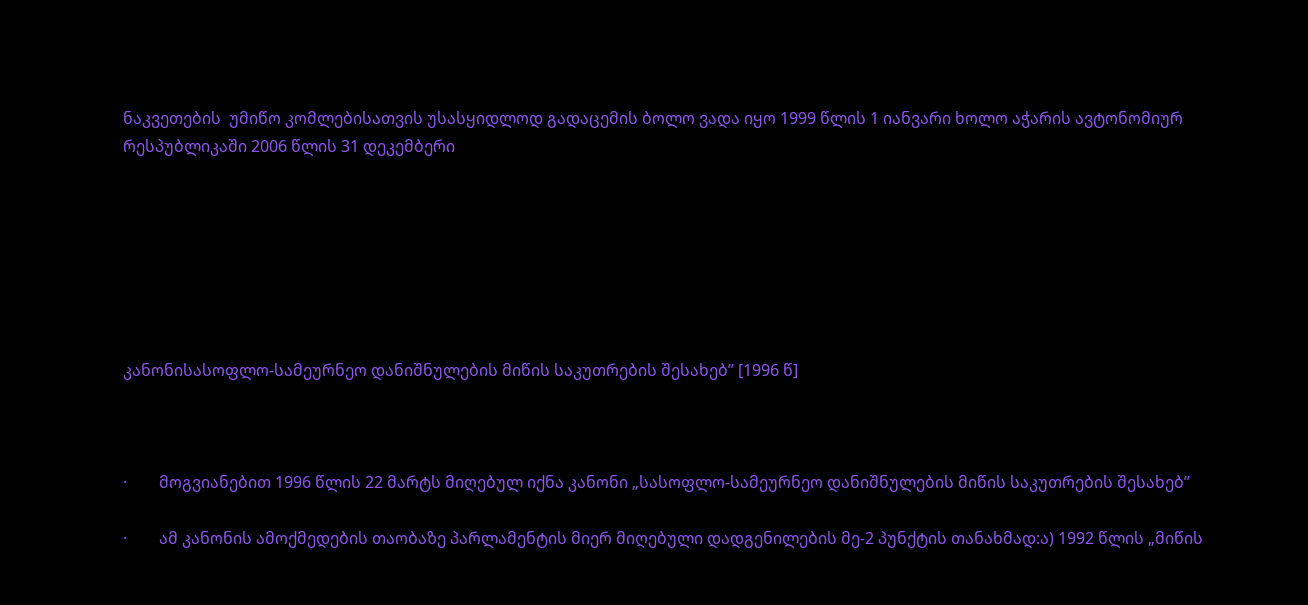ნაკვეთების  უმიწო კომლებისათვის უსასყიდლოდ გადაცემის ბოლო ვადა იყო 1999 წლის 1 იანვარი ხოლო აჭარის ავტონომიურ რესპუბლიკაში 2006 წლის 31 დეკემბერი







კანონისასოფლო-სამეურნეო დანიშნულების მიწის საკუთრების შესახებ’’ [1996 წ]



·        მოგვიანებით 1996 წლის 22 მარტს მიღებულ იქნა კანონი „სასოფლო-სამეურნეო დანიშნულების მიწის საკუთრების შესახებ’’

·        ამ კანონის ამოქმედების თაობაზე პარლამენტის მიერ მიღებული დადგენილების მე-2 პუნქტის თანახმად:ა) 1992 წლის „მიწის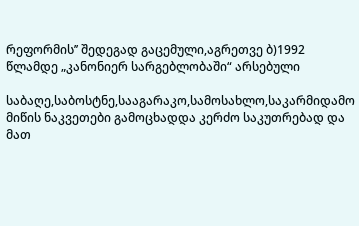რეფორმის’’ შედეგად გაცემული,აგრეთვე ბ)1992 წლამდე „კანონიერ სარგებლობაში“ არსებული

საბაღე,საბოსტნე,სააგარაკო,სამოსახლო,საკარმიდამო მიწის ნაკვეთები გამოცხადდა კერძო საკუთრებად და მათ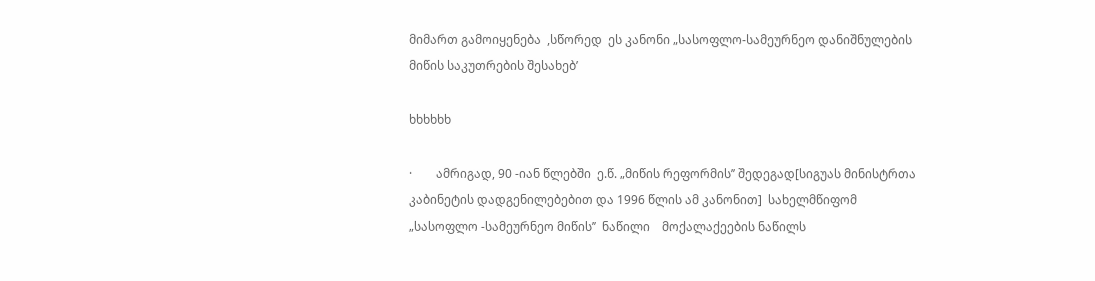მიმართ გამოიყენება  ,სწორედ  ეს კანონი „სასოფლო-სამეურნეო დანიშნულების მიწის საკუთრების შესახებ’

ხხხხხხ

·        ამრიგად, 90 -იან წლებში  ე.წ. „მიწის რეფორმის’’ შედეგად[სიგუას მინისტრთა კაბინეტის დადგენილებებით და 1996 წლის ამ კანონით]  სახელმწიფომ „სასოფლო -სამეურნეო მიწის’’  ნაწილი    მოქალაქეების ნაწილს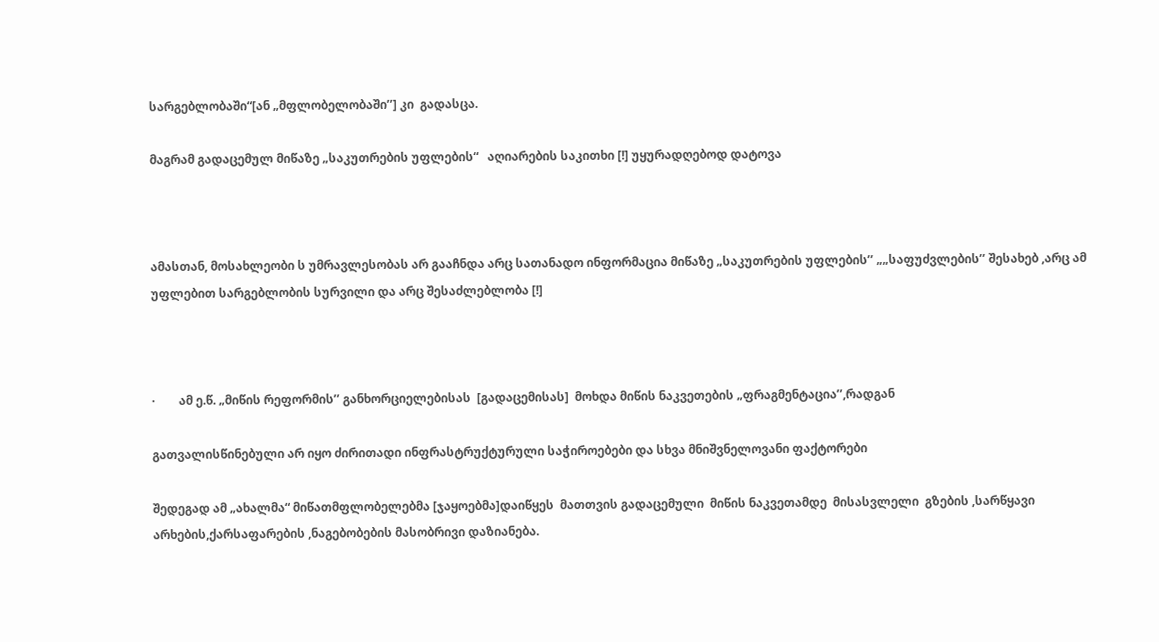სარგებლობაში“[ან „მფლობელობაში’’] კი  გადასცა.

მაგრამ გადაცემულ მიწაზე „საკუთრების უფლების“   აღიარების საკითხი [!] უყურადღებოდ დატოვა



ამასთან, მოსახლეობი ს უმრავლესობას არ გააჩნდა არც სათანადო ინფორმაცია მიწაზე „საკუთრების უფლების’’ „„საფუძვლების’’ შესახებ ,არც ამ უფლებით სარგებლობის სურვილი და არც შესაძლებლობა [!]



·        ამ ე.წ. „მიწის რეფორმის’’ განხორციელებისას  [გადაცემისას]  მოხდა მიწის ნაკვეთების „ფრაგმენტაცია’’,რადგან

გათვალისწინებული არ იყო ძირითადი ინფრასტრუქტურული საჭიროებები და სხვა მნიშვნელოვანი ფაქტორები

შედეგად ამ „ახალმა“ მიწათმფლობელებმა [ჯაყოებმა]დაიწყეს  მათთვის გადაცემული  მიწის ნაკვეთამდე  მისასვლელი  გზების ,სარწყავი არხების,ქარსაფარების ,ნაგებობების მასობრივი დაზიანება.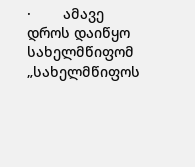·        ამავე დროს დაიწყო სახელმწიფომ „სახელმწიფოს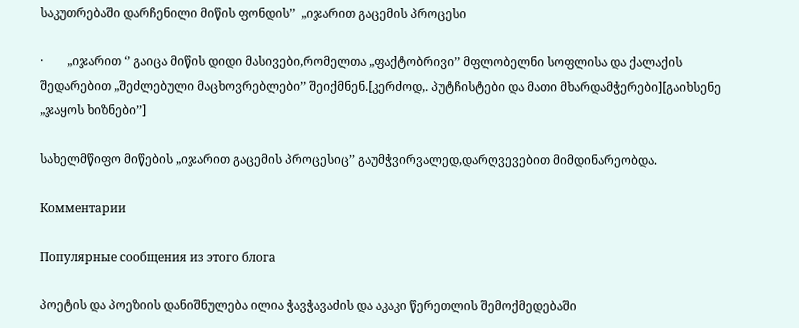საკუთრებაში დარჩენილი მიწის ფონდის’’  „იჯარით გაცემის პროცესი

·        „იჯარით ‘’ გაიცა მიწის დიდი მასივები,რომელთა „ფაქტობრივი’’ მფლობელნი სოფლისა და ქალაქის შედარებით „შეძლებული მაცხოვრებლები’’ შეიქმნენ.[კერძოდ,. პუტჩისტები და მათი მხარდამჭერები][გაიხსენე „ჯაყოს ხიზნები’’]

სახელმწიფო მიწების „იჯარით გაცემის პროცესიც’’ გაუმჭვირვალედ,დარღვევებით მიმდინარეობდა.

Комментарии

Популярные сообщения из этого блога

პოეტის და პოეზიის დანიშნულება ილია ჭავჭავაძის და აკაკი წერეთლის შემოქმედებაში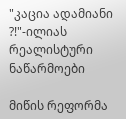"კაცია ადამიანი ?!"-ილიას რეალისტური ნაწარმოები

მიწის რეფორმა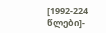[1992-224 წლები]-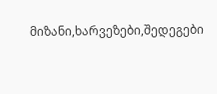მიზანი,ხარვეზები,შედეგები